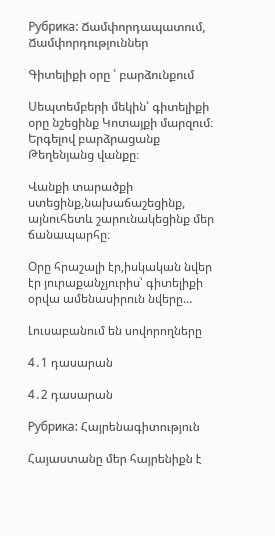Рубрика: Ճամփորդապատում, Ճամփորդություններ

Գիտելիքի օրը ՝ բարձունքում

Սեպտեմբերի մեկին՝ գիտելիքի օրը նշեցինք Կոտայքի մարզում։ Երգելով բարձրացանք Թեղենյանց վանքը։

Վանքի տարածքի ստեցինք,նախաճաշեցինք, այնուհետև շարունակեցինք մեր ճանապարհը։

Օրը հրաշալի էր,իսկական նվեր էր յուրաքանչյուրիս՝ գիտելիքի օրվա ամենասիրուն նվերը…

Լուսաբանում են սովորողները

4․1 դասարան

4․2 դասարան

Рубрика: Հայրենագիտություն

Հայաստանը մեր հայրենիքն է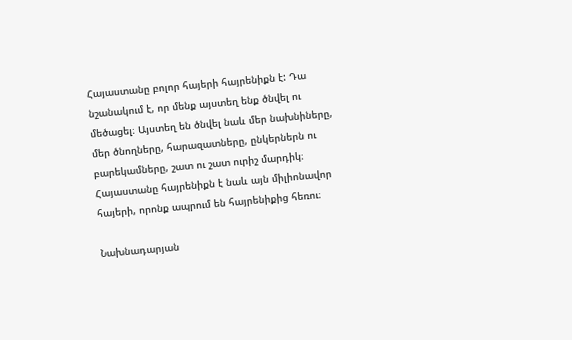Հայաստանը բոլոր հայերի հայրենիքն է: Դա նշանակում է, որ մենք այստեղ ենք ծնվել ու մեծացել։ Այստեղ են ծնվել նաև մեր նախնիները, մեր ծնողները, հարազատները, ընկերներն ու բարեկամները, շատ ու շատ ուրիշ մարդիկ։ Հայաստանը հայրենիքն է նաև այն միլիոնավոր հայերի, որոնք ապրում են հայրենիքից հեռու։

Նախնադարյան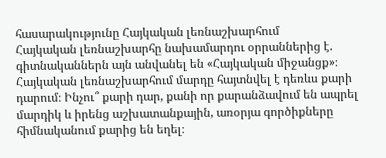հասարակությունը Հայկական լեռնաշխարհում
Հայկական լեռնաշխարհը նախամարդու օրրաններից է. գիտնականներն այն անվանել են «Հայկական միջանցք»։ Հայկական լեռնաշխարհում մարդը հայտնվել է դեռևս քարի դարում։ Ինչու՞ քարի դար, քանի որ քարանձավում են ապրել մարդիկ և իրենց աշխատանքային, առօրյա գործիքները հիմնականում քարից են եղել։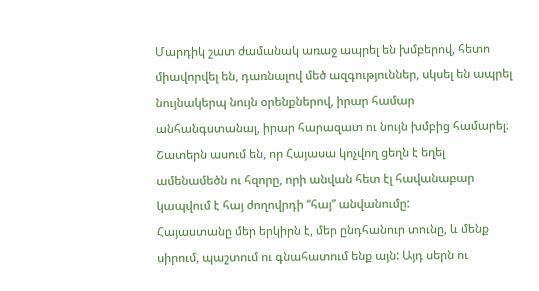Մարդիկ շատ ժամանակ առաջ ապրել են խմբերով, հետո միավորվել են, դառնալով մեծ ազգություններ, սկսել են ապրել նույնակերպ նույն օրենքներով, իրար համար անհանգստանալ, իրար հարազատ ու նույն խմբից համարել։ Շատերն ասում են, որ Հայասա կոչվող ցեղն է եղել ամենամեծն ու հզորը, որի անվան հետ էլ հավանաբար կապվում է հայ ժողովրդի “հայ” անվանումը:
Հայաստանը մեր երկիրն է, մեր ընդհանուր տունը, և մենք սիրում, պաշտում ու գնահատում ենք այն: Այդ սերն ու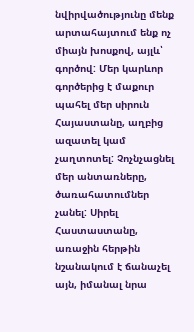նվիրվածությունը մենք արտահայտում ենք ոչ միայն խոսքով, այլև՝ գործով: Մեր կարևոր գործերից է մաքուր պահել մեր սիրուն Հայաստանը, աղբից ազատել կամ չաղտոտել: Չոչնչացնել մեր անտառները, ծառահատումներ չանել: Սիրել Հաստաստանը, առաջին հերթին նշանակում է ճանաչել այն, իմանալ նրա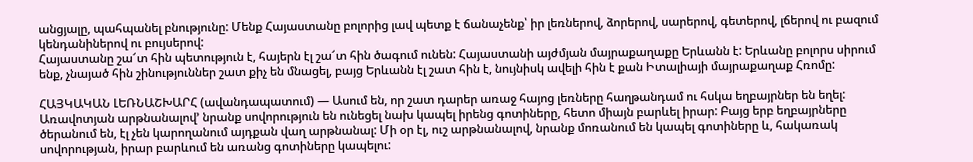անցյալը, պահպանել բնությունը: Մենք Հայաստանը բոլորից լավ պետք է ճանաչենք՝ իր լեռներով, ձորերով, սարերով, գետերով, լճերով ու բազում կենդանիներով ու բույսերով:
Հայաստանը շա՜տ հին պետություն է, հայերն էլ շա՜տ հին ծագում ունեն: Հայաստանի այժմյան մայրաքաղաքը Երևանն է: Երևանը բոլորս սիրում ենք, չնայած հին շինություններ շատ քիչ են մնացել, բայց Երևանն էլ շատ հին է, նույնիսկ ավելի հին է քան Իտալիայի մայրաքաղաք Հռոմը:

ՀԱՅԿԱԿԱՆ ԼԵՌՆԱՇԽԱՐՀ (ավանդապատում) — Ասում են, որ շատ դարեր առաջ հայոց լեռները հաղթանդամ ու հսկա եղբայրներ են եղել: Առավոտյան արթնանալով’ նրանք սովորություն են ունեցել նախ կապել իրենց գոտիները, հետո միայն բարևել իրար: Բայց երբ եղբայրները ծերանում են, էլ չեն կարողանում այդքան վաղ արթնանալ: Մի օր էլ, ուշ արթնանալով, նրանք մոռանում են կապել գոտիները և, հակառակ սովորության, իրար բարևում են առանց գոտիները կապելու: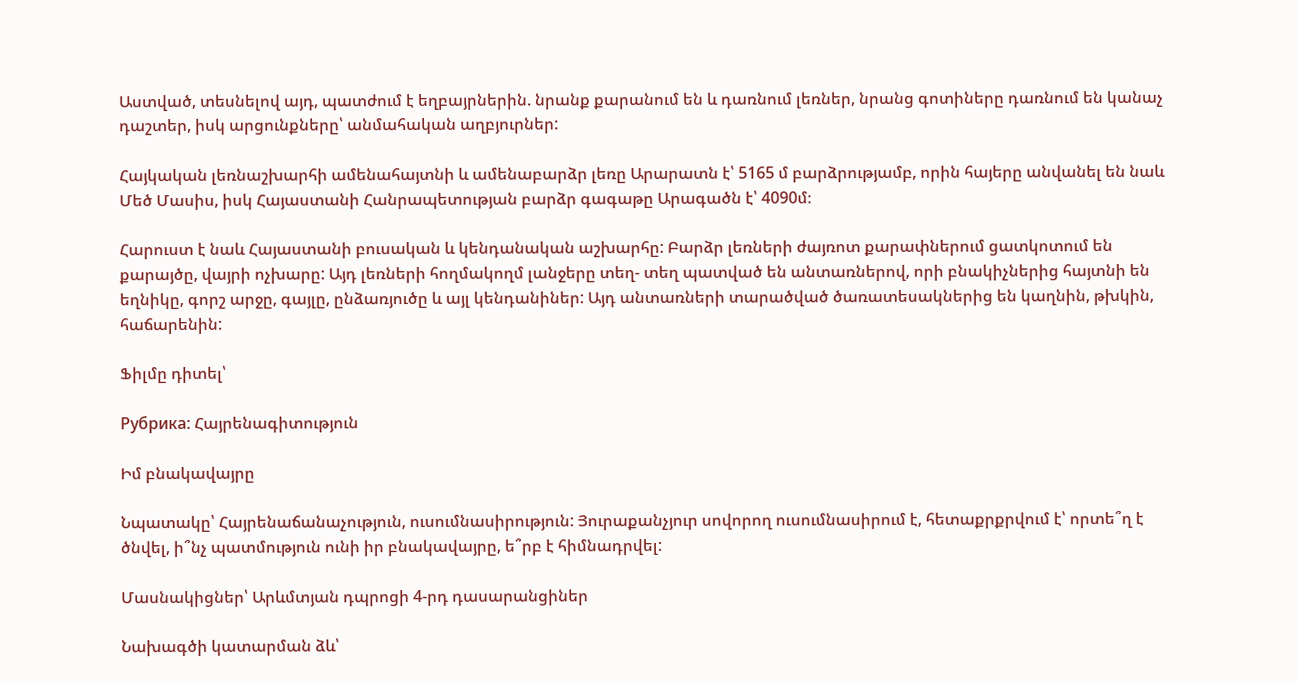Աստված, տեսնելով այդ, պատժում է եղբայրներին. նրանք քարանում են և դառնում լեռներ, նրանց գոտիները դառնում են կանաչ դաշտեր, իսկ արցունքները՝ անմահական աղբյուրներ:

Հայկական լեռնաշխարհի ամենահայտնի և ամենաբարձր լեռը Արարատն է՝ 5165 մ բարձրությամբ, որին հայերը անվանել են նաև Մեծ Մասիս, իսկ Հայաստանի Հանրապետության բարձր գագաթը Արագածն է՝ 4090մ։

Հարուստ է նաև Հայաստանի բուսական և կենդանական աշխարհը: Բարձր լեռների ժայռոտ քարափներում ցատկոտում են քարայծը, վայրի ոչխարը: Այդ լեռների հողմակողմ լանջերը տեղ- տեղ պատված են անտառներով, որի բնակիչներից հայտնի են եղնիկը, գորշ արջը, գայլը, ընձառյուծը և այլ կենդանիներ: Այդ անտառների տարածված ծառատեսակներից են կաղնին, թխկին, հաճարենին:

Ֆիլմը դիտել՝

Рубрика: Հայրենագիտություն

Իմ բնակավայրը

Նպատակը՝ Հայրենաճանաչություն, ուսումնասիրություն: Յուրաքանչյուր սովորող ուսումնասիրում է, հետաքրքրվում է՝ որտե՞ղ է ծնվել, ի՞նչ պատմություն ունի իր բնակավայրը, ե՞րբ է հիմնադրվել:

Մասնակիցներ՝ Արևմտյան դպրոցի 4-րդ դասարանցիներ

Նախագծի կատարման ձև՝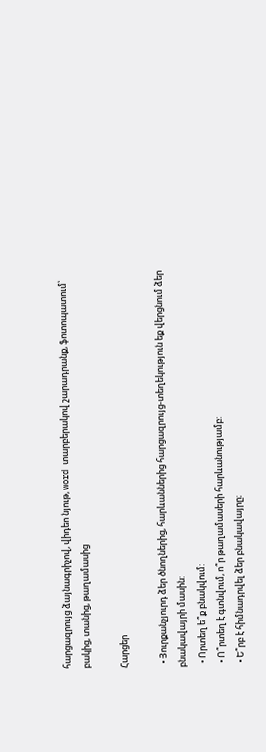հարցազրույց ձայնագրիչով, վիդեո նյութ, word տարբերակով շարադրանք, ֆոտոպատում՝ բակից, տանից, թաղամասից

Հարցեր

  • Յուրքանչյուրդ ձեր ծնողներից, հարևաններից հարցազրույց-տեղեկություն եք վերցնում ձեր բնակավայրի մասին:
  • Որտեղ ե՞ք բնակվում:
  • Ո՞րտեղ է գտնվում, ո՞ր թաղամասերի հարևանությամբ:
  • Ե՞րբ է հիմնադրվել ձեր բնակավայրը։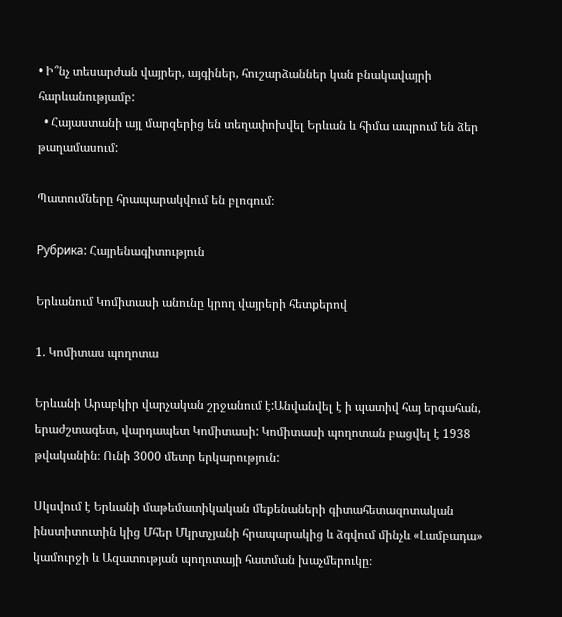• Ի՞նչ տեսարժան վայրեր, այգիներ, հուշարձաններ կան բնակավայրի հարևանությամբ:
  • Հայաստանի այլ մարզերից են տեղափոխվել Երևան և հիմա ապրում են ձեր թաղամասում:

Պատումները հրապարակվում են բլոգում։

Рубрика: Հայրենագիտություն

Երևանում Կոմիտասի անունը կրող վայրերի հետքերով

1. Կոմիտաս պողոտա

Երևանի Արաբկիր վարչական շրջանում է:Անվանվել է ի պատիվ հայ երգահան, երաժշտագետ, վարդապետ Կոմիտասի: Կոմիտասի պողոտան բացվել է 1938 թվականին։ Ունի 3000 մետր երկարություն:

Սկսվում է Երևանի մաթեմատիկական մեքենաների գիտահետազոտական ինստիտուտին կից Մհեր Մկրտչյանի հրապարակից և ձգվում մինչև «Լամբադա» կամուրջի և Ազատության պողոտայի հատման խաչմերուկը։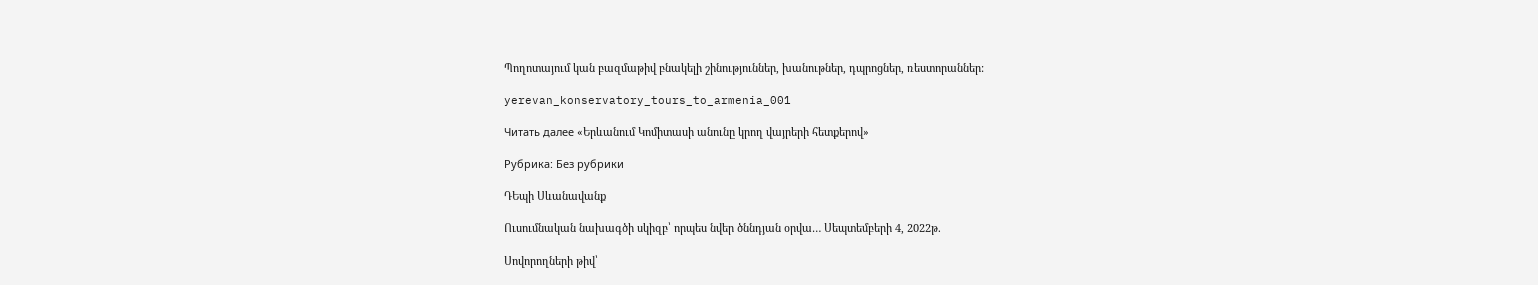Պողոտայում կան բազմաթիվ բնակելի շինություններ, խանութներ, դպրոցներ, ռեստորաններ:

yerevan_konservatory_tours_to_armenia_001

Читать далее «Երևանում Կոմիտասի անունը կրող վայրերի հետքերով»

Рубрика: Без рубрики

ԴԵպի Սևանավանք

Ուսումնական նախագծի սկիզբ՝ որպես նվեր ծննդյան օրվա… Սեպտեմբերի 4, 2022թ.

Սովորողների թիվ՝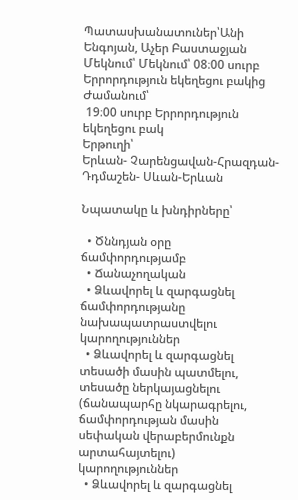Պատասխանատուներ՝Անի Ենգոյան, Աչեր Բաստաջյան
Մեկնում՝ Մեկնում՝ 08։00 սուրբ Երրորդություն եկեղեցու բակից
Ժամանում՝
 19։00 սուրբ Երրորդություն եկեղեցու բակ
Երթուղի՝
Երևան- Չարենցավան-Հրազդան-Դդմաշեն- Սևան-Երևան

Նպատակը և խնդիրները՝

  • Ծննդյան օրը ճամփորդությամբ
  • Ճանաչողական
  • Ձևավորել և զարգացնել ճամփորդությանը նախապատրաստվելու կարողություններ
  • Ձևավորել և զարգացնել տեսածի մասին պատմելու, տեսածը ներկայացնելու (ճանապարհը նկարագրելու, ճամփորդության մասին սեփական վերաբերմունքն արտահայտելու) կարողություններ
  • Ձևավորել և զարգացնել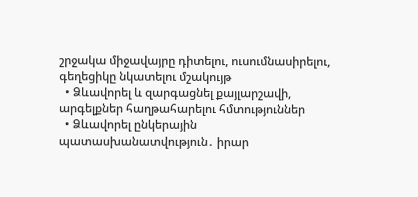շրջակա միջավայրը դիտելու, ուսումնասիրելու, գեղեցիկը նկատելու մշակույթ
  • Ձևավորել և զարգացնել քայլարշավի,  արգելքներ հաղթահարելու հմտություններ
  • Ձևավորել ընկերային պատասխանատվություն․ իրար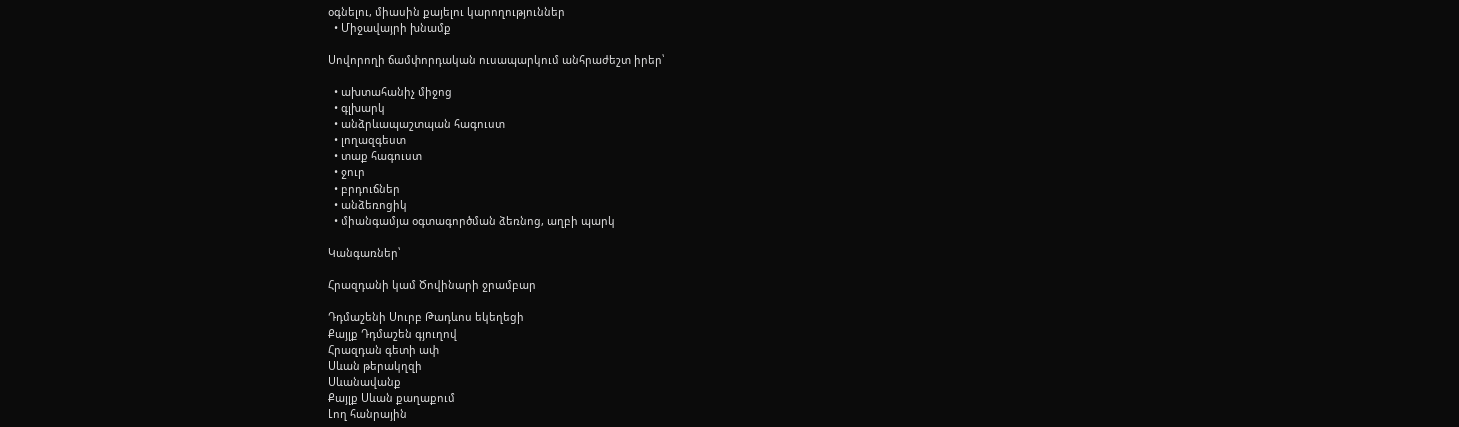օգնելու, միասին քայելու կարողություններ
  • Միջավայրի խնամք

Սովորողի ճամփորդական ուսապարկում անհրաժեշտ իրեր՝

  • ախտահանիչ միջոց
  • գլխարկ
  • անձրևապաշտպան հագուստ
  • լողազգեստ
  • տաք հագուստ
  • ջուր
  • բրդուճներ
  • անձեռոցիկ
  • միանգամյա օգտագործման ձեռնոց, աղբի պարկ

Կանգառներ՝

Հրազդանի կամ Ծովինարի ջրամբար

Դդմաշենի Սուրբ Թադևոս եկեղեցի
Քայլք Դդմաշեն գյուղով
Հրազդան գետի ափ
Սևան թերակղզի
Սևանավանք
Քայլք Սևան քաղաքում
Լող հանրային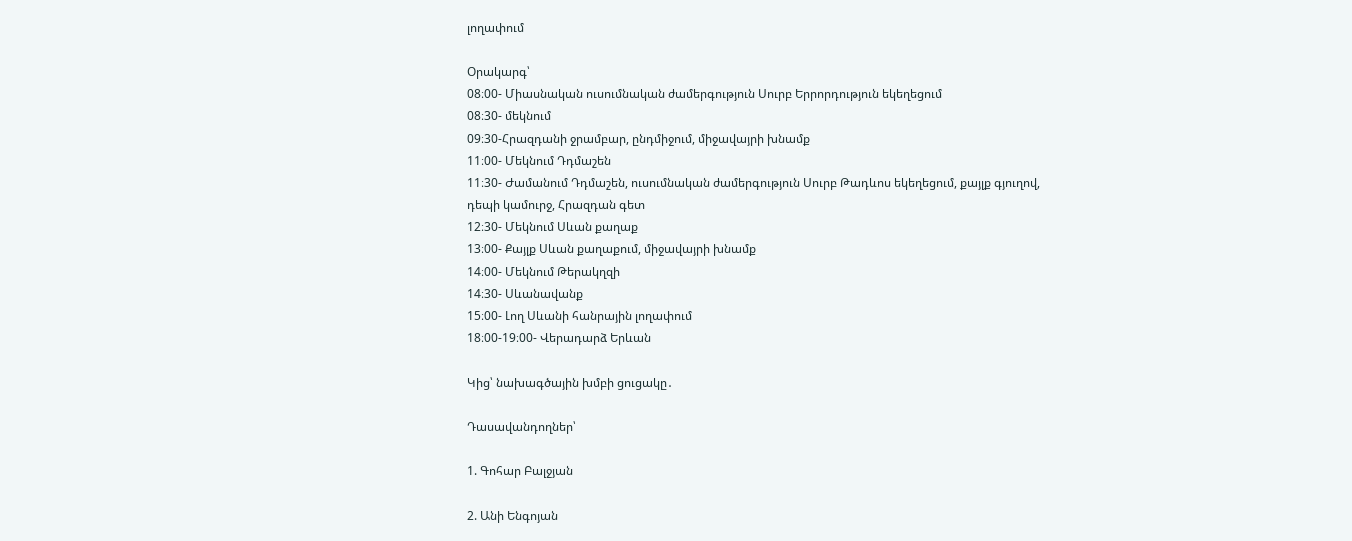լողափում

Օրակարգ՝
08։00- Միասնական ուսումնական ժամերգություն Սուրբ Երրորդություն եկեղեցում
08։30- մեկնում
09։30-Հրազդանի ջրամբար, ընդմիջում, միջավայրի խնամք
11։00- Մեկնում Դդմաշեն
11։30- Ժամանում Դդմաշեն, ուսումնական ժամերգություն Սուրբ Թադևոս եկեղեցում, քայլք գյուղով, դեպի կամուրջ, Հրազդան գետ
12։30- Մեկնում Սևան քաղաք
13։00- Քայլք Սևան քաղաքում, միջավայրի խնամք
14։00- Մեկնում Թերակղզի
14։30- Սևանավանք
15։00- Լող Սևանի հանրային լողափում
18։00-19։00- Վերադարձ Երևան

Կից՝ նախագծային խմբի ցուցակը․

Դասավանդողներ՝

1. Գոհար Բալջյան

2. Անի Ենգոյան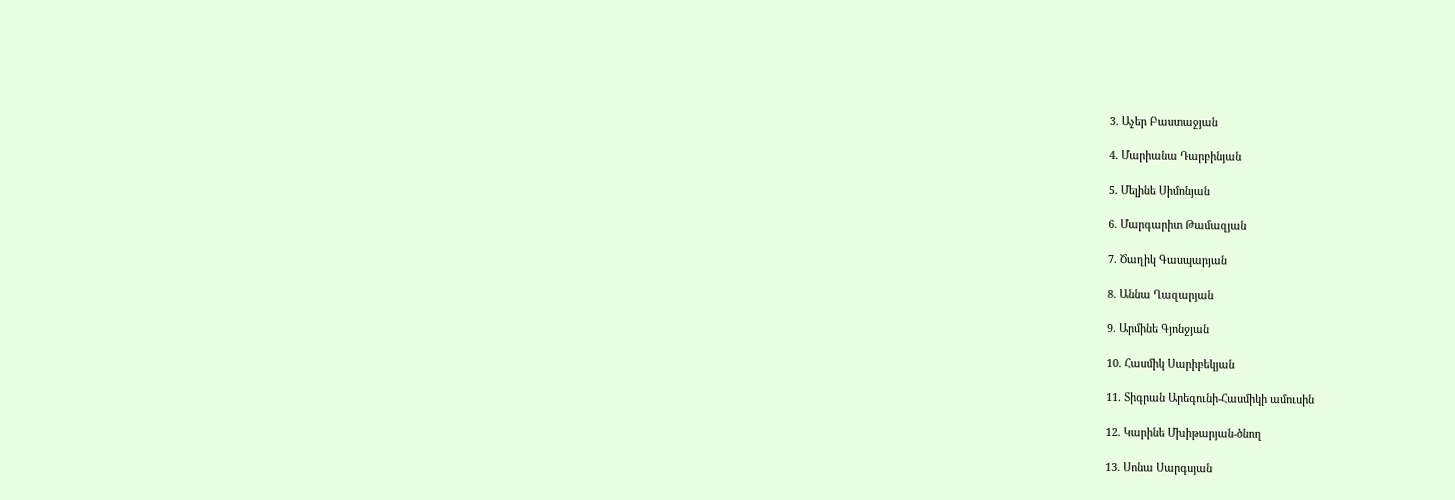3. Աչեր Բաստաջյան

4. Մարիանա Դարբինյան

5. Մելինե Սիմոնյան

6. Մարգարիտ Թամազյան

7. Ծաղիկ Գասպարյան

8. Աննա Ղազարյան

9. Արմինե Գյոնջյան

10. Հասմիկ Սարիբեկյան

11. Տիգրան Արեգունի-Հասմիկի ամուսին

12. Կարինե Մխիթարյան-ծնող

13. Սոնա Սարգսյան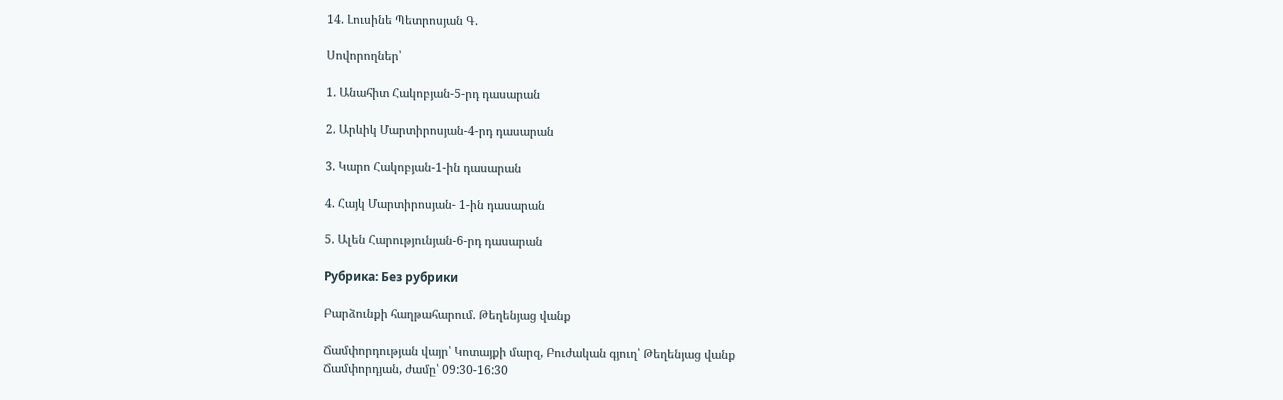14. Լուսինե Պետրոսյան Գ.

Սովորողներ՝

1. Անահիտ Հակոբյան-5-րդ դասարան

2. Արևիկ Մարտիրոսյան-4-րդ դասարան

3. Կարո Հակոբյան-1-ին դասարան

4. Հայկ Մարտիրոսյան- 1-ին դասարան

5. Ալեն Հարությունյան-6-րդ դասարան

Рубрика: Без рубрики

Բարձունքի հաղթահարում. Թեղենյաց վանք

Ճամփորդության վայր՝ Կոտայքի մարզ, Բուժական գյուղ՝ Թեղենյաց վանք
Ճամփորդյան, ժամը՝ 09:30-16:30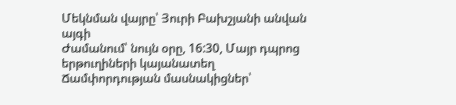Մեկնման վայրը՝ Յուրի Բախշյանի անվան այգի
Ժամանում՝ նույն օրը, 16:30, Մայր դպրոց երթուղիների կայանատեղ
Ճամփորդության մասնակիցներ՝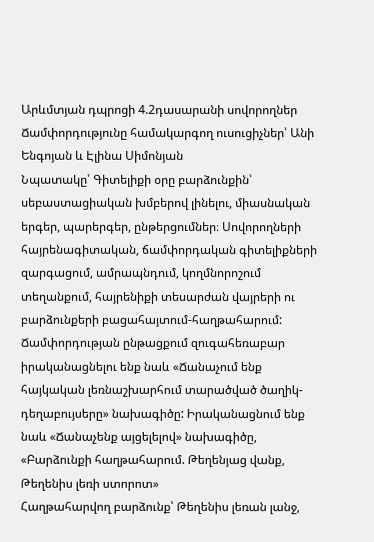Արևմտյան դպրոցի 4.2դասարանի սովորողներ
Ճամփորդությունը համակարգող ուսուցիչներ՝ Անի Ենգոյան և Էլինա Սիմոնյան
Նպատակը՝ Գիտելիքի օրը բարձունքին՝ սեբաստացիական խմբերով լինելու, միասնական երգեր, պարերգեր, ընթերցումներ։ Սովորողների հայրենագիտական, ճամփորդական գիտելիքների զարգացում, ամրապնդում, կողմնորոշում տեղանքում, հայրենիքի տեսարժան վայրերի ու բարձունքերի բացահայտում-հաղթահարում: Ճամփորդության ընթացքում զուգահեռաբար իրականացնելու ենք նաև «Ճանաչում ենք հայկական լեռնաշխարհում տարածված ծաղիկ-դեղաբույսերը» նախագիծը: Իրականացնում ենք նաև «Ճանաչենք այցելելով» նախագիծը, «Բարձունքի հաղթահարում. Թեղենյաց վանք, Թեղենիս լեռի ստորոտ»
Հաղթահարվող բարձունք՝ Թեղենիս լեռան լանջ,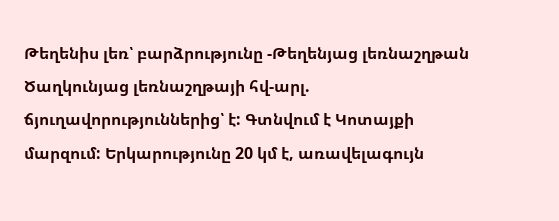Թեղենիս լեռ՝ բարձրությունը -Թեղենյաց լեռնաշղթան Ծաղկունյաց լեռնաշղթայի հվ-արլ. ճյուղավորություններից՝ է: Գտնվում է Կոտայքի մարզում: Երկարությունը 20 կմ է, առավելագույն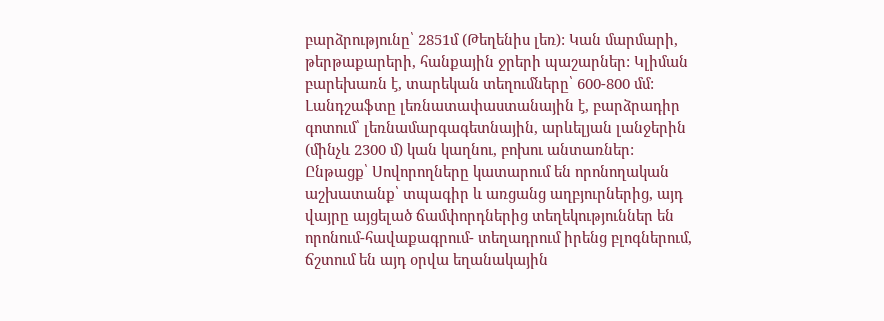բարձրությունը՝ 2851մ (Թեղենիս լեռ): Կան մարմարի, թերթաքարերի, հանքային ջրերի պաշարներ: Կլիման բարեխառն է, տարեկան տեղումները՝ 600-800 մմ: Լանդշաֆտը լեռնատափաստանային է, բարձրադիր գոտում՝ լեռնամարգագետնային, արևելյան լանջերին (մինչև 2300 մ) կան կաղնու, բոխու անտառներ:
Ընթացք՝ Սովորողները կատարում են որոնողական աշխատանք՝ տպագիր և առցանց աղբյուրներից, այդ վայրը այցելած ճամփորդներից տեղեկություններ են որոնում-հավաքագրում- տեղադրում իրենց բլոգներում, ճշտում են այդ օրվա եղանակային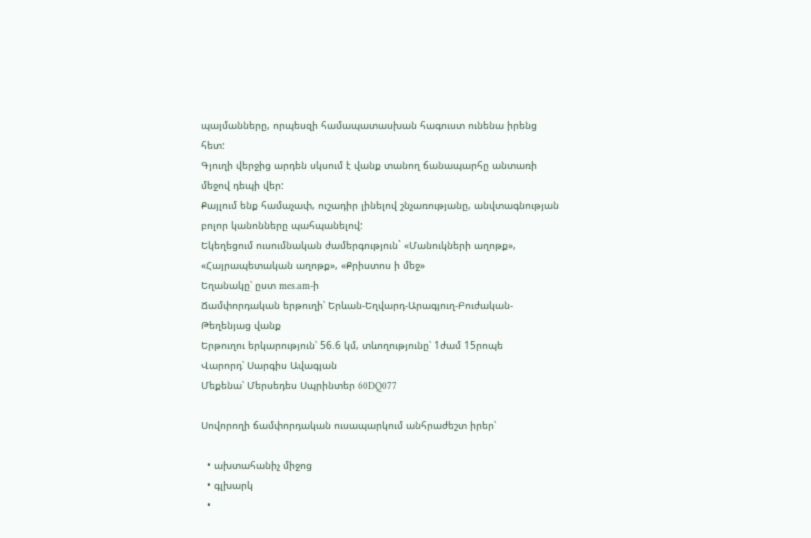պայմանները, որպեսզի համապատասխան հագուստ ունենա իրենց հետ:
Գյուղի վերջից արդեն սկսում է վանք տանող ճանապարհը անտառի մեջով դեպի վեր:
Քայլում ենք համաչափ, ուշադիր լինելով շնչառությանը, անվտագնության բոլոր կանոնները պահպանելով:
Եկեղեցում ուսումնական ժամերգություն` «Մանուկների աղոթք», «Հայրապետական աղոթք», «Քրիստոս ի մեջ»
Եղանակը՝ ըստ mes.am-ի
Ճամփորդական երթուղի՝ Երևան-Եղվարդ-Արագյուղ-Բուժական-Թեղենյաց վանք
Երթուղու երկարություն՝ 56.6 կմ, տևողությունը՝ 1ժամ 15րոպե
Վարորդ՝ Սարգիս Ավագյան
Մեքենա՝ Մերսեդես Սպրինտեր 60DQ077

Սովորողի ճամփորդական ուսապարկում անհրաժեշտ իրեր՝

  • ախտահանիչ միջոց
  • գլխարկ
  •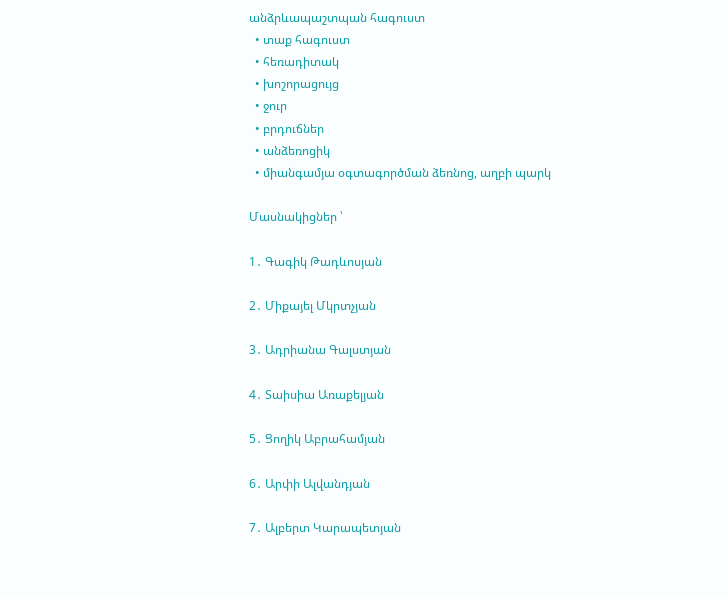անձրևապաշտպան հագուստ
  • տաք հագուստ
  • հեռադիտակ
  • խոշորացույց
  • ջուր
  • բրդուճներ
  • անձեռոցիկ
  • միանգամյա օգտագործման ձեռնոց, աղբի պարկ

Մասնակիցներ ՝

1․ Գագիկ Թադևոսյան

2․ Միքայել Մկրտչյան

3․ Ադրիանա Գալստյան

4․ Տաիսիա Առաքելյան

5․ Ցողիկ Աբրահամյան

6․ Արփի Ալվանդյան

7․ Ալբերտ Կարապետյան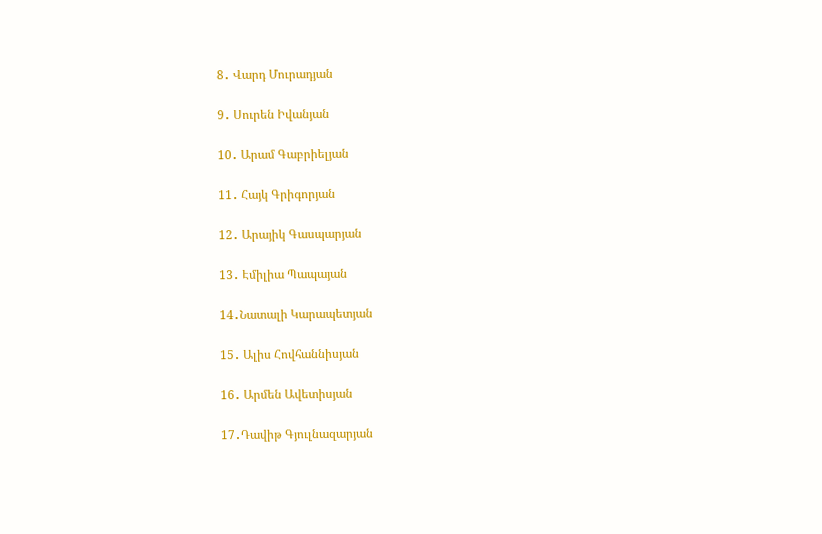8․ Վարդ Մուրադյան

9․ Սուրեն Իվանյան

10․ Արամ Գաբրիելյան

11․ Հայկ Գրիգորյան

12․ Արայիկ Գասպարյան

13․ Էմիլիա Պապայան

14․Նատալի Կարապետյան

15․ Ալիս Հովհաննիսյան

16․ Արմեն Ավետիսյան

17․Դավիթ Գյուլնազարյան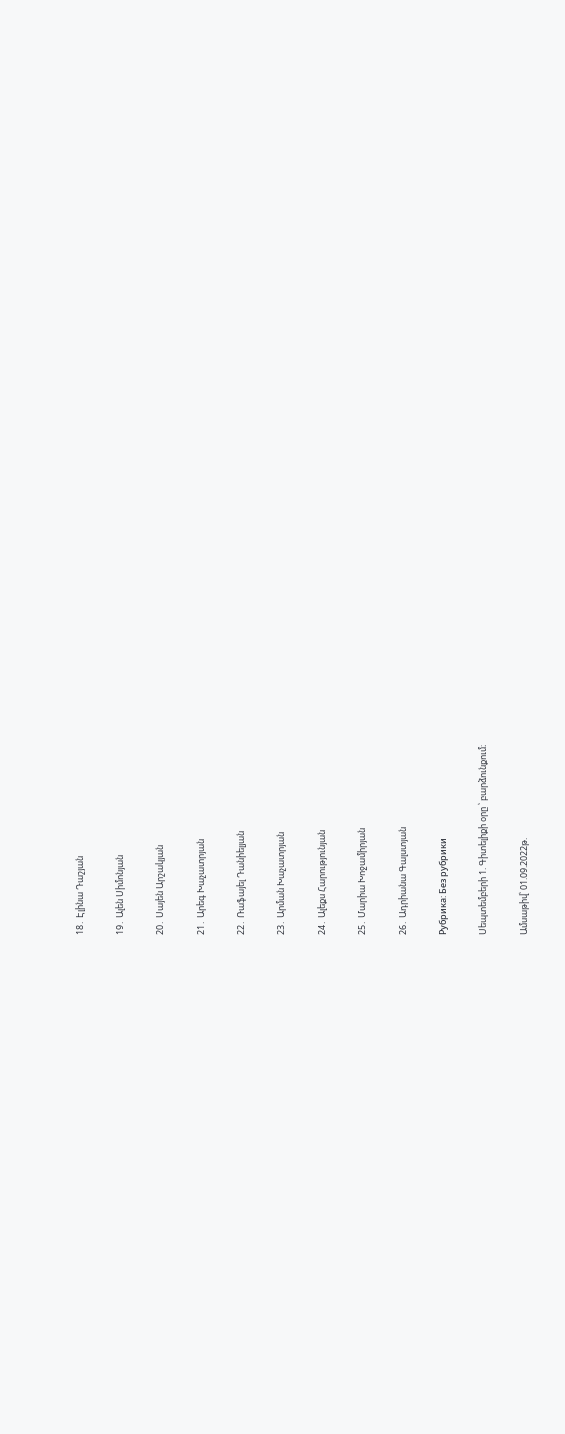18․ Էլինա Դաշյան

19․ Ալեն Սիմոնյան

20․ Սայեն Արշակյան

21․ Արեգ Խաչատրյան

22․ Ռաֆայել Դանիելյան

23․ Արման Խաչատրյան

24․ Ալեքս Հարությունյան

25․ Մարիա Խոջամիրյան

26․ Ադրիանա Գալստյան

Рубрика: Без рубрики

Սեպտեմբերի 1. Գիտելիքի օրը ՝ բարձունքում։

Ամսաթիվ՝ 01.09.2022թ.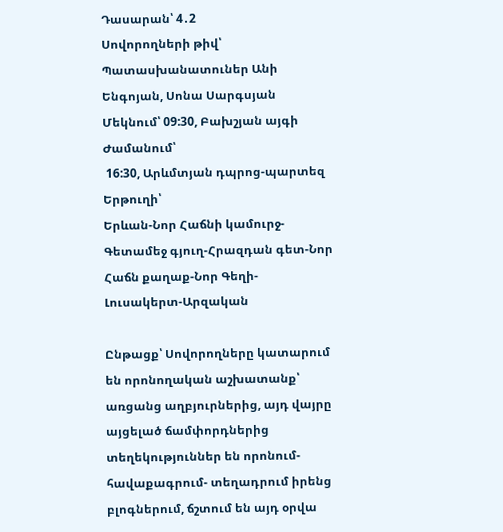Դասարան՝ 4․2
Սովորողների թիվ՝
Պատասխանատուներ Անի Ենգոյան, Սոնա Սարգսյան
Մեկնում՝ 09:30, Բախշյան այգի
Ժամանում՝
 16:30, Արևմտյան դպրոց-պարտեզ
Երթուղի՝
Երևան-Նոր Հաճնի կամուրջ-Գետամեջ գյուղ-Հրազդան գետ-Նոր Հաճն քաղաք-Նոր Գեղի-Լուսակերտ-Արզական

Ընթացք՝ Սովորողները կատարում են որոնողական աշխատանք՝ առցանց աղբյուրներից, այդ վայրը այցելած ճամփորդներից տեղեկություններ են որոնում-հավաքագրում- տեղադրում իրենց բլոգներում, ճշտում են այդ օրվա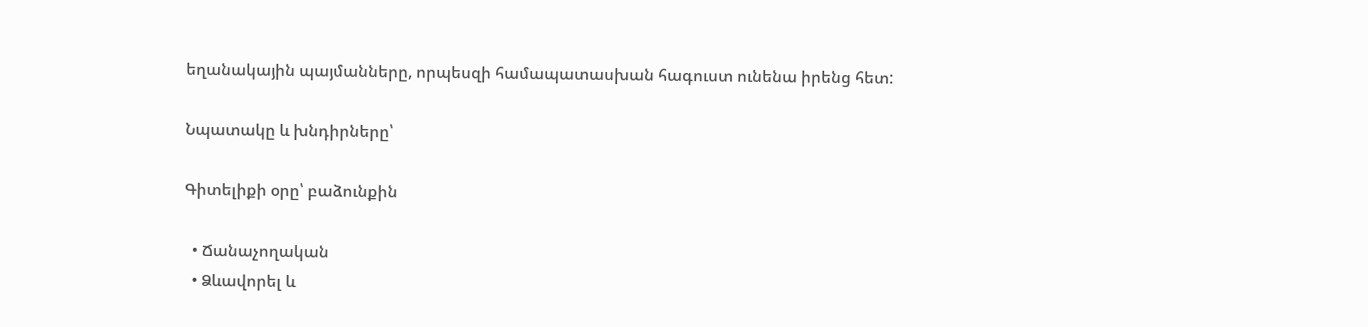եղանակային պայմանները, որպեսզի համապատասխան հագուստ ունենա իրենց հետ:

Նպատակը և խնդիրները՝

Գիտելիքի օրը՝ բաձունքին

  • Ճանաչողական
  • Ձևավորել և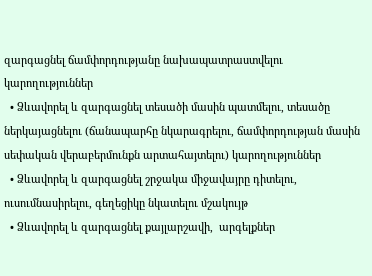զարգացնել ճամփորդությանը նախապատրաստվելու կարողություններ
  • Ձևավորել և զարգացնել տեսածի մասին պատմելու, տեսածը ներկայացնելու (ճանապարհը նկարագրելու, ճամփորդության մասին սեփական վերաբերմունքն արտահայտելու) կարողություններ
  • Ձևավորել և զարգացնել շրջակա միջավայրը դիտելու, ուսումնասիրելու, գեղեցիկը նկատելու մշակույթ
  • Ձևավորել և զարգացնել քայլարշավի,  արգելքներ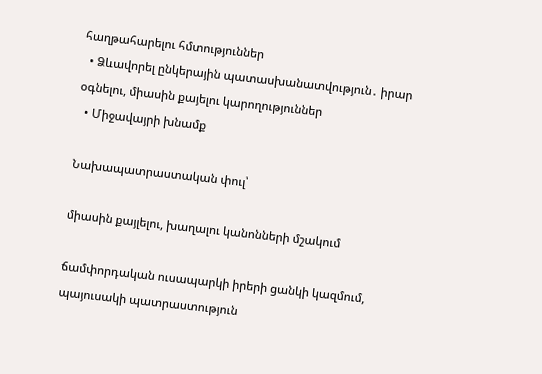հաղթահարելու հմտություններ
  • Ձևավորել ընկերային պատասխանատվություն․ իրար օգնելու, միասին քայելու կարողություններ
  • Միջավայրի խնամք

Նախապատրաստական փուլ՝

միասին քայլելու, խաղալու կանոնների մշակում

ճամփորդական ուսապարկի իրերի ցանկի կազմում, պայուսակի պատրաստություն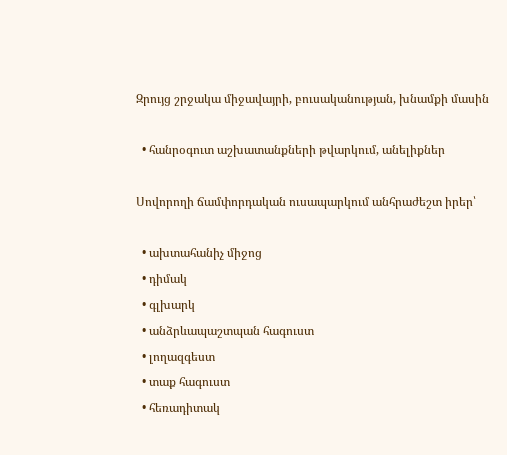Զրույց շրջակա միջավայրի, բուսականության, խնամքի մասին

  • հանրօգուտ աշխատանքների թվարկում, անելիքներ

Սովորողի ճամփորդական ուսապարկում անհրաժեշտ իրեր՝

  • ախտահանիչ միջոց
  • դիմակ
  • գլխարկ
  • անձրևապաշտպան հագուստ
  • լողազգեստ
  • տաք հագուստ
  • հեռադիտակ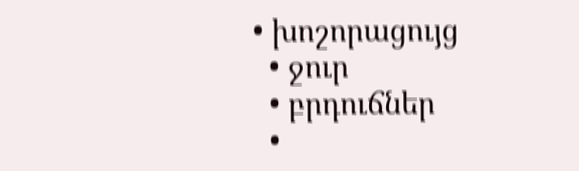• խոշորացույց
  • ջուր
  • բրդուճներ
  •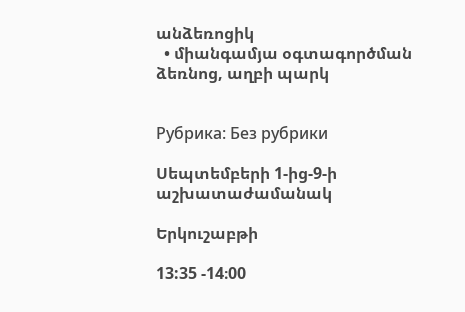անձեռոցիկ
  • միանգամյա օգտագործման ձեռնոց, աղբի պարկ


Рубрика: Без рубрики

Սեպտեմբերի 1-ից-9-ի աշխատաժամանակ

Երկուշաբթի

13:35 -14։00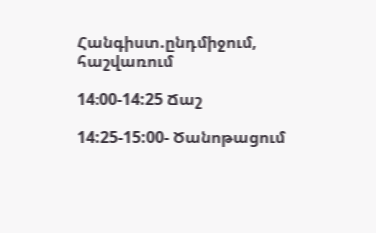Հանգիստ.ընդմիջում, հաշվառում

14։00-14:25 Ճաշ

14:25-15:00- Ծանոթացում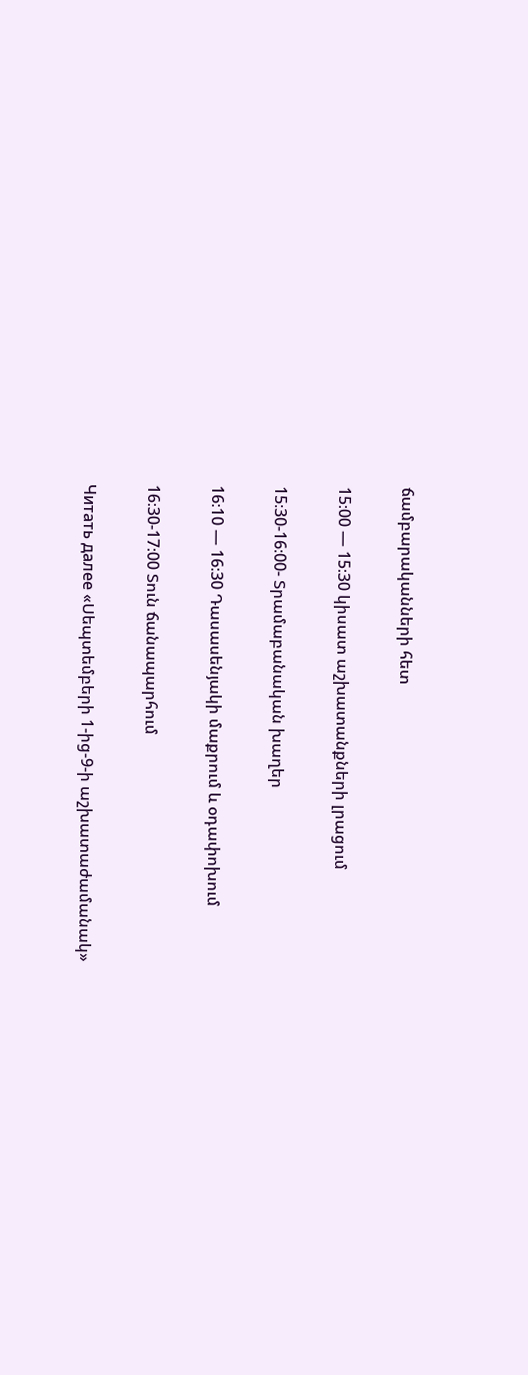ճամբարականների հետ

15։00 — 15։30 կիսատ աշխատանքների լրացում

15։30-16։00- Տրամաբանական խաղեր

16։10 — 16։30 Դասասենյակի մաքրում և օդափոխում

16։30-17։00 Տուն ճանապարհում

Читать далее «Սեպտեմբերի 1-ից-9-ի աշխատաժամանակ»